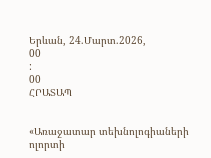Երևան, 24.Մարտ.2026,
00
:
00
ՀՐԱՏԱՊ


«Առաջատար տեխնոլոգիաների ոլորտի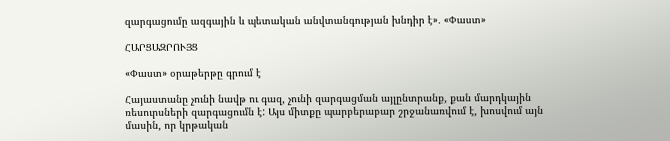զարգացումը ազգային և պետական անվտանգության խնդիր է»․ «Փաստ»

ՀԱՐՑԱԶՐՈՒՅՑ

«Փաստ» օրաթերթը գրում է

Հայաստանը չունի նավթ ու գազ, չունի զարգացման այլընտրանք, քան մարդկային ռեսուրսների զարգացումն է: Այս միտքը պարբերաբար շրջանառվում է, խոսվում այն մասին, որ կրթական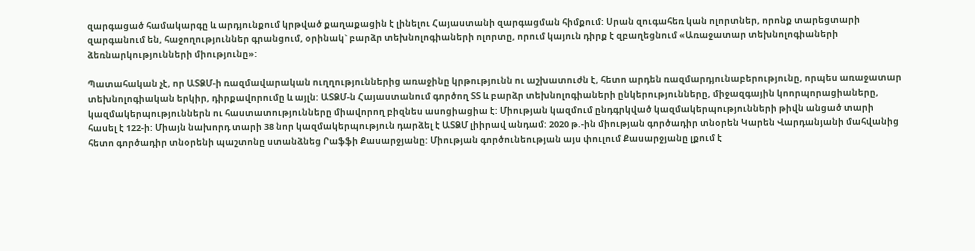զարգացած համակարգը և արդյունքում կրթված քաղաքացին է լինելու Հայաստանի զարգացման հիմքում: Սրան զուգահեռ կան ոլորտներ, որոնք տարեցտարի զարգանում են, հաջողություններ գրանցում, օրինակ` բարձր տեխնոլոգիաների ոլորտը, որում կայուն դիրք է զբաղեցնում «Առաջատար տեխնոլոգիաների ձեռնարկությունների միությունը»:

Պատահական չէ, որ ԱՏՁՄ-ի ռազմավարական ուղղություններից առաջինը կրթությունն ու աշխատուժն է, հետո արդեն ռազմարդյունաբերությունը, որպես առաջատար տեխնոլոգիական երկիր, դիրքավորումը և այլն: ԱՏՁՄ-ն Հայաստանում գործող ՏՏ և բարձր տեխնոլոգիաների ընկերությունները, միջազգային կոորպորացիաները, կազմակերպություններն ու հաստատությունները միավորող բիզնես ասոցիացիա է: Միության կազմում ընդգրկված կազմակերպությունների թիվն անցած տարի հասել է 122-ի: Միայն նախորդ տարի 38 նոր կազմակերպություն դարձել է ԱՏՁՄ լիիրավ անդամ: 2020 թ.-ին միության գործադիր տնօրեն Կարեն Վարդանյանի մահվանից հետո գործադիր տնօրենի պաշտոնը ստանձնեց Րաֆֆի Քասարջյանը: Միության գործունեության այս փուլում Քասարջյանը լքում է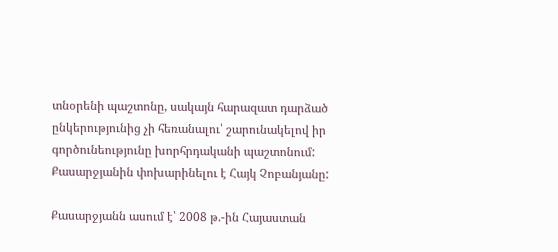տնօրենի պաշտոնը, սակայն հարազատ դարձած ընկերությունից չի հեռանալու՝ շարունակելով իր գործունեությունը խորհրդականի պաշտոնում: Քասարջյանին փոխարինելու է Հայկ Չոբանյանը:

Քասարջյանն ասում է՝ 2008 թ.-ին Հայաստան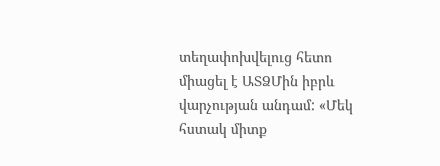տեղափոխվելուց հետո միացել է ԱՏՁՄին իբրև վարչության անդամ: «Մեկ հստակ միտք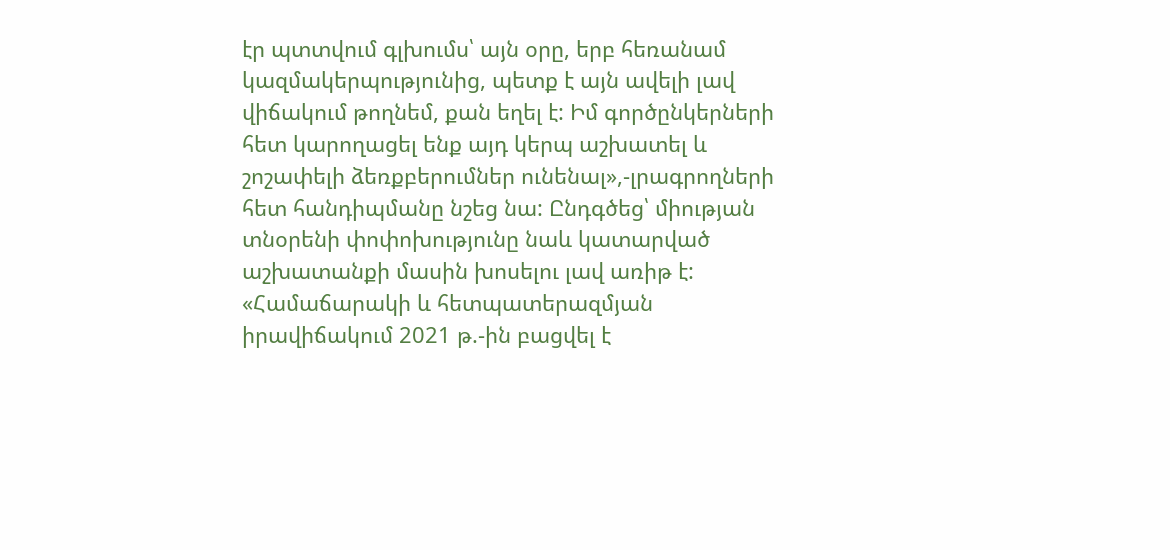էր պտտվում գլխումս՝ այն օրը, երբ հեռանամ կազմակերպությունից, պետք է այն ավելի լավ վիճակում թողնեմ, քան եղել է: Իմ գործընկերների հետ կարողացել ենք այդ կերպ աշխատել և շոշափելի ձեռքբերումներ ունենալ»,-լրագրողների հետ հանդիպմանը նշեց նա: Ընդգծեց՝ միության տնօրենի փոփոխությունը նաև կատարված աշխատանքի մասին խոսելու լավ առիթ է: «Համաճարակի և հետպատերազմյան իրավիճակում 2021 թ.-ին բացվել է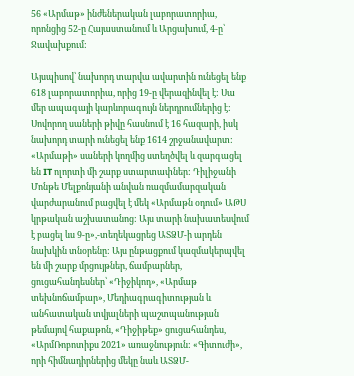56 «Արմաթ» ինժեներական լաբորատորիա, որոնցից 52-ը Հայաստանում և Արցախում, 4-ը՝ Ջավախքում:

Այսպիսով՝ նախորդ տարվա ավարտին ունեցել ենք 618 լաբորատորիա, որից 19-ը վերազինվել է: Սա մեր ապագայի կարևորագույն ներդրումներից է: Սովորող սաների թիվը հասնում է 16 հազարի, իսկ նախորդ տարի ունեցել ենք 1614 շրջանավարտ: «Արմաթի» սաների կողմից ստեղծվել և զարգացել են IT ոլորտի մի շարք ստարտափներ: Դիլիջանի Մոնթե Մելքոնյանի անվան ռազմամարզական վարժարանում բացվել է մեկ «Արմաթն օդում» ԱԹՍ կրթական աշխատանոց: Այս տարի նախատեսվում է բացել ևս 9-ը»,-տեղեկացրեց ԱՏՁՄ-ի արդեն նախկին տնօրենը: Այս ընթացքում կազմակերպվել են մի շարք մրցույթներ, ճամբարներ, ցուցահանդեսներ՝ «Դիջիկոդ», «Արմաթ տեխնոճամբար», Մեդիագրագիտության և անհատական տվյալների պաշտպանության թեմայով հաքաթոն, «Դիջիթեք» ցուցահանդես, «ԱրմՌոբոտիքս 2021» առաջնություն: «Գիտուժի», որի հիմնադիրներից մեկը նաև ԱՏՁՄ-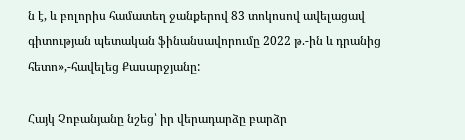ն է, և բոլորիս համատեղ ջանքերով 83 տոկոսով ավելացավ գիտության պետական ֆինանսավորումը 2022 թ.-ին և դրանից հետո»,-հավելեց Քասարջյանը:

Հայկ Չոբանյանը նշեց՝ իր վերադարձը բարձր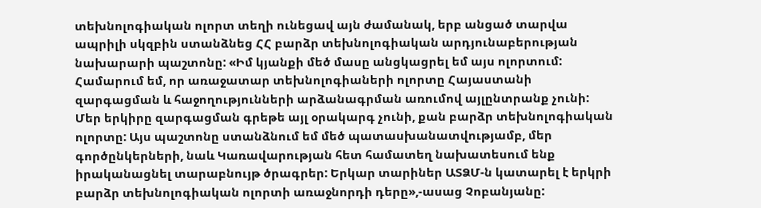տեխնոլոգիական ոլորտ տեղի ունեցավ այն ժամանակ, երբ անցած տարվա ապրիլի սկզբին ստանձնեց ՀՀ բարձր տեխնոլոգիական արդյունաբերության նախարարի պաշտոնը: «Իմ կյանքի մեծ մասը անցկացրել եմ այս ոլորտում: Համարում եմ, որ առաջատար տեխնոլոգիաների ոլորտը Հայաստանի զարգացման և հաջողությունների արձանագրման առումով այլընտրանք չունի: Մեր երկիրը զարգացման գրեթե այլ օրակարգ չունի, քան բարձր տեխնոլոգիական ոլորտը: Այս պաշտոնը ստանձնում եմ մեծ պատասխանատվությամբ, մեր գործընկերների, նաև Կառավարության հետ համատեղ նախատեսում ենք իրականացնել տարաբնույթ ծրագրեր: Երկար տարիներ ԱՏՁՄ-ն կատարել է երկրի բարձր տեխնոլոգիական ոլորտի առաջնորդի դերը»,-ասաց Չոբանյանը: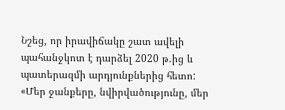Նշեց, որ իրավիճակը շատ ավելի պահանջկոտ է դարձել 2020 թ.ից և պատերազմի արդյունքներից հետո: «Մեր ջանքերը, նվիրվածությունը, մեր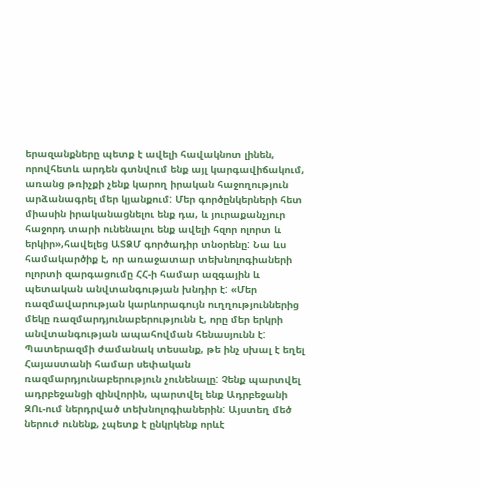երազանքները պետք է ավելի հավակնոտ լինեն, որովհետև արդեն գտնվում ենք այլ կարգավիճակում, առանց թռիչքի չենք կարող իրական հաջողություն արձանագրել մեր կյանքում: Մեր գործընկերների հետ միասին իրականացնելու ենք դա, և յուրաքանչյուր հաջորդ տարի ունենալու ենք ավելի հզոր ոլորտ և երկիր»,հավելեց ԱՏՁՄ գործադիր տնօրենը: Նա ևս համակարծիք է, որ առաջատար տեխնոլոգիաների ոլորտի զարգացումը ՀՀ-ի համար ազգային և պետական անվտանգության խնդիր է: «Մեր ռազմավարության կարևորագույն ուղղություններից մեկը ռազմարդյունաբերությունն է, որը մեր երկրի անվտանգության ապահովման հենասյունն է: Պատերազմի ժամանակ տեսանք, թե ինչ սխալ է եղել Հայաստանի համար սեփական ռազմարդյունաբերություն չունենալը: Չենք պարտվել ադրբեջանցի զինվորին, պարտվել ենք Ադրբեջանի ԶՈւ-ում ներդրված տեխնոլոգիաներին: Այստեղ մեծ ներուժ ունենք, չպետք է ընկրկենք որևէ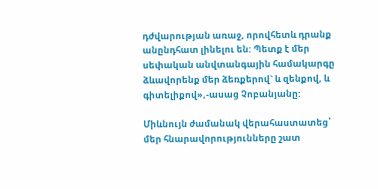դժվարության առաջ, որովհետև դրանք անընդհատ լինելու են: Պետք է մեր սեփական անվտանգային համակարգը ձևավորենք մեր ձեռքերով` և զենքով, և գիտելիքով»,-ասաց Չոբանյանը:

Միևնույն ժամանակ վերահաստատեց՝ մեր հնարավորությունները շատ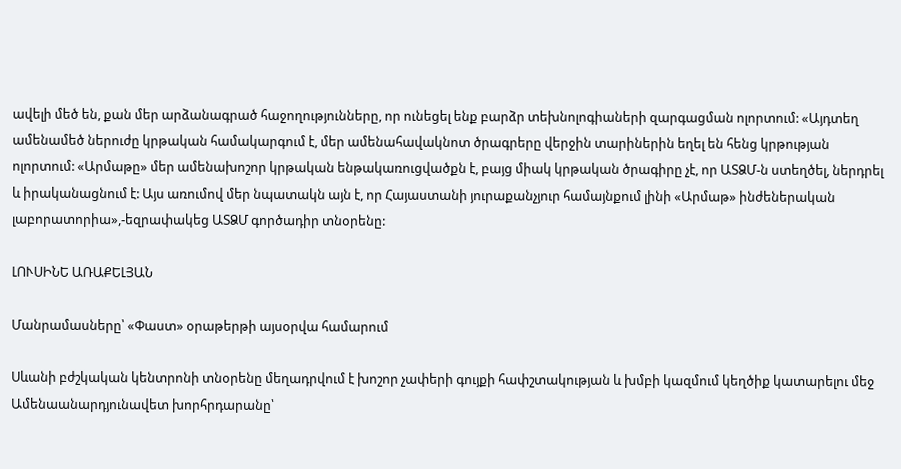ավելի մեծ են, քան մեր արձանագրած հաջողությունները, որ ունեցել ենք բարձր տեխնոլոգիաների զարգացման ոլորտում: «Այդտեղ ամենամեծ ներուժը կրթական համակարգում է, մեր ամենահավակնոտ ծրագրերը վերջին տարիներին եղել են հենց կրթության ոլորտում: «Արմաթը» մեր ամենախոշոր կրթական ենթակառուցվածքն է, բայց միակ կրթական ծրագիրը չէ, որ ԱՏՁՄ-ն ստեղծել, ներդրել և իրականացնում է: Այս առումով մեր նպատակն այն է, որ Հայաստանի յուրաքանչյուր համայնքում լինի «Արմաթ» ինժեներական լաբորատորիա»,-եզրափակեց ԱՏՁՄ գործադիր տնօրենը:

ԼՈՒՍԻՆԵ ԱՌԱՔԵԼՅԱՆ

Մանրամասները՝ «Փաստ» օրաթերթի այսօրվա համարում

Սևանի բժշկական կենտրոնի տնօրենը մեղադրվում է խոշոր չափերի գույքի հափշտակության և խմբի կազմում կեղծիք կատարելու մեջ Ամենաանարդյունավետ խորհրդարանը՝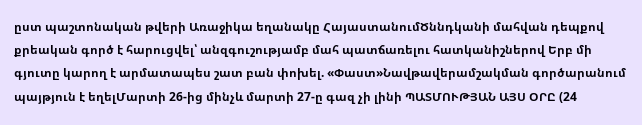ըստ պաշտոնական թվերի Առաջիկա եղանակը ՀայաստանումԾննդկանի մահվան դեպքով քրեական գործ է հարուցվել՝ անզգուշությամբ մահ պատճառելու հատկանիշներով Երբ մի գյուտը կարող է արմատապես շատ բան փոխել. «Փաստ»Նավթավերամշակման գործարանում պայթյուն է եղելՄարտի 26-ից մինչև մարտի 27-ը գազ չի լինի ՊԱՏՄՈՒԹՅԱՆ ԱՅՍ ՕՐԸ (24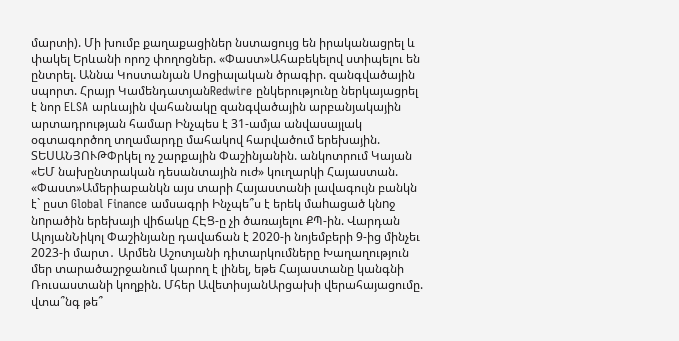մարտի). Մի խումբ քաղաքացիներ նստացույց են իրականացրել և փակել Երևանի որոշ փողոցներ. «Փաստ»Ահաբեկելով ստիպելու են ընտրել. Աննա Կոստանյան Սոցիալական ծրագիր. զանգվածային սպորտ. Հրայր ԿամենդատյանRedwire ընկերությունը ներկայացրել է նոր ELSA արևային վահանակը զանգվածային արբանյակային արտադրության համար Ինչպես է 31-ամյա անվասայլակ օգտագործող տղամարդը մահակով հարվածում երեխային. ՏԵՍԱՆՅՈՒԹՓրկել ոչ շարքային Փաշինյանին. անկոտրում Կայան «ԵՄ նախընտրական դեսանտային ուժ» կուղարկի Հայաստան. «Փաստ»Ամերիաբանկն այս տարի Հայաստանի լավագույն բանկն է` ըստ Global Finance ամսագրի Ինչպե՞ս է երեկ մաhացած կնnջ նnրածին երեխայի վիճակը ՀԷՑ-ը չի ծառայելու ՔՊ-ին. Վարդան ԱլոյանՆիկոլ Փաշինյանը դավաճան է 2020-ի նոյեմբերի 9-ից մինչեւ 2023-ի մարտ․ Արմեն Աշոտյանի դիտարկումները Խաղաղություն մեր տարածաշրջանում կարող է լինել, եթե Հայաստանը կանգնի Ռուսաստանի կողքին. Մհեր ԱվետիսյանԱրցախի վերահայացումը. վտա՞նգ թե՞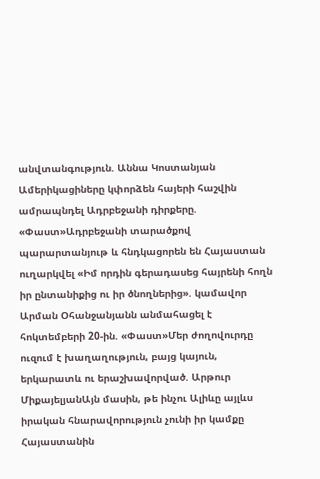անվտանգություն. Աննա Կոստանյան Ամերիկացիները կփորձեն հայերի հաշվին ամրապնդել Ադրբեջանի դիրքերը. «Փաստ»Ադրբեջանի տարածքով պարարտանյութ և հնդկացորեն են Հայաստան ուղարկվել «Իմ որդին գերադասեց հայրենի հողն իր ընտանիքից ու իր ծնողներից». կամավոր Արման Օհանջանյանն անմահացել է հոկտեմբերի 20-ին. «Փաստ»Մեր ժողովուրդը ուզում է խաղաղություն, բայց կայուն, երկարատև ու երաշխավորված. Արթուր ՄիքայելյանԱյն մասին, թե ինչու Ալիևը այլևս իրական հնարավորություն չունի իր կամքը Հայաստանին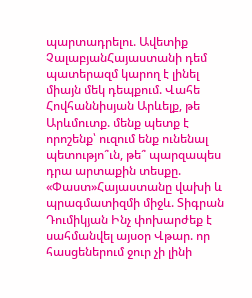պարտադրելու. Ավետիք ՉալաբյանՀայաստանի դեմ պատերազմ կարող է լինել միայն մեկ դեպքում. Վահե Հովհաննիսյան Արևելք, թե Արևմուտք. մենք պետք է որոշենք՝ ուզում ենք ունենալ պետությո՞ւն, թե՞ պարզապես դրա արտաքին տեսքը. «Փաստ»Հայաստանը վախի և պրագմատիզմի միջև. Տիգրան Դումիկյան Ինչ փոխարժեք է սահմանվել այսօր Վթար. որ հասցեներում ջուր չի լինի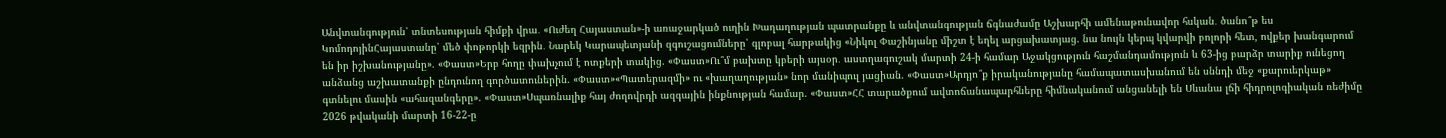Անվտանգություն՝ տնտեսության հիմքի վրա․ «Ուժեղ Հայաստան»-ի առաջարկած ուղին Խաղաղության պատրանքը և անվտանգության ճգնաժամը Աշխարհի ամենաթունավոր հսկան․ ծանո՞թ ես ԿոմոդոյինՀայաստանը՝ մեծ փոթորկի եզրին․ Նարեկ Կարապետյանի զգուշացումները՝ գլոբալ հարթակից «Նիկոլ Փաշինյանը միշտ է եղել արցախատյաց. նա նույն կերպ կվարվի բոլորի հետ, ովքեր խանգարում են իր իշխանությանը». «Փաստ»Երբ հողը փախչում է ոտքերի տակից. «Փաստ»Ու՞մ բախտը կբերի այսօր․ աստղագուշակ մարտի 24-ի համար Աջակցություն հաշմանդամություն և 63-ից բարձր տարիք ունեցող անձանց աշխատանքի ընդունող գործատուներին. «Փաստ»«Պատերազմի» ու «խաղաղության» նոր մանիպուլ յացիան. «Փաստ»Արդյո՞ք իրականությանը համապատասխանում են սննդի մեջ «քարուերկաթ» գտնելու մասին «ահազանգերը». «Փաստ»Սպառնալիք հայ ժողովրդի ազգային ինքնության համար. «Փաստ»ՀՀ տարածքում ավտոճանապարհները հիմնականում անցանելի են Սևանա լճի հիդրոլոգիական ռեժիմը 2026 թվականի մարտի 16-22-ը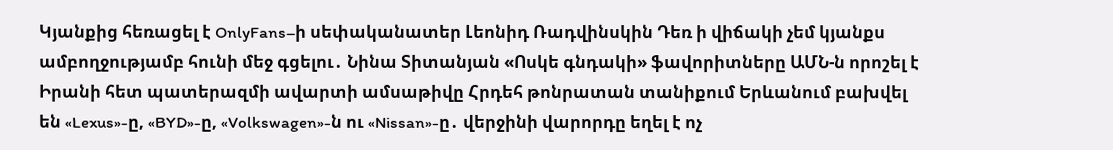Կյանքից հեռացել է OnlyFans–ի սեփականատեր Լեոնիդ Ռադվինսկին Դեռ ի վիճակի չեմ կյանքս ամբողջությամբ հունի մեջ գցելու․ Նինա Տիտանյան «Ոսկե գնդակի» ֆավորիտները ԱՄՆ-ն որոշել է Իրանի հետ պատերազմի ավարտի ամսաթիվը Հրդեհ թոնրատան տանիքում Երևանում բախվել են «Lexus»-ը, «BYD»-ը, «Volkswagen»-ն ու «Nissan»-ը․ վերջինի վարորդը եղել է ոչ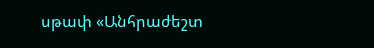սթափ «Անհրաժեշտ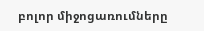բոլոր միջոցառումները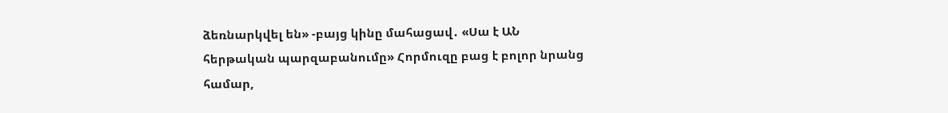ձեռնարկվել են» -բայց կինը մահացավ․ «Սա է ԱՆ հերթական պարզաբանումը» Հորմուզը բաց է բոլոր նրանց համար,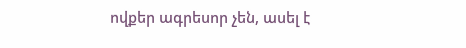ովքեր ագրեսոր չեն, ասել է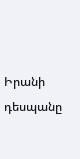Իրանի դեսպանը